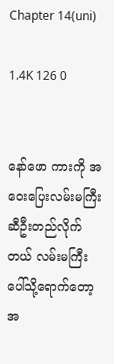Chapter 14(uni)

1.4K 126 0


နော်ဖော ကားကို အဝေးပြေးလမ်းမကြီးဆီဦးတည်လိုက်တယ် လမ်းမကြီးပေါ်သို့ရောက်တော့ အ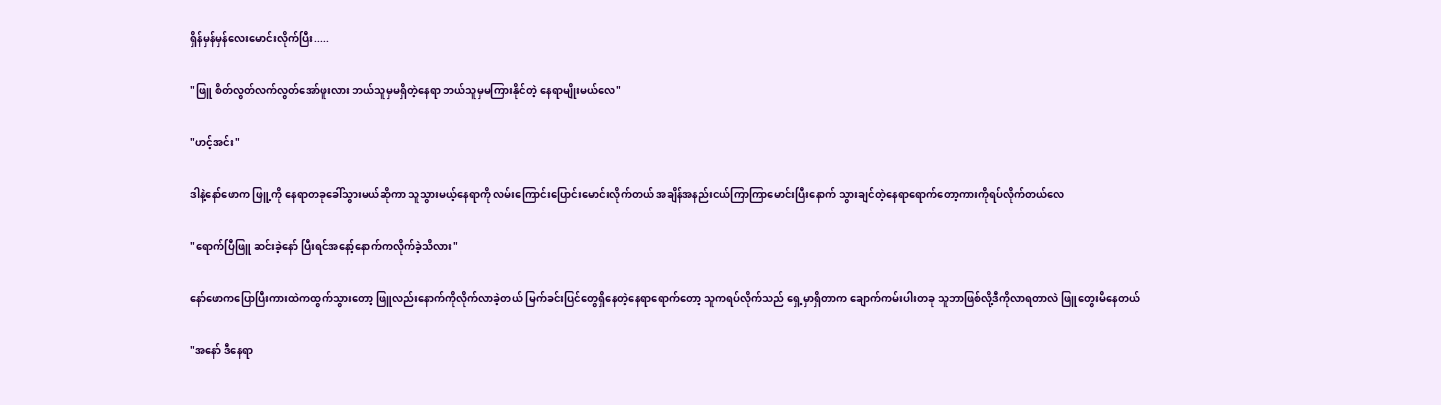ရှိန်မှန်မှန်လေးမောင်းလိုက်ပြီး.....

"ဖြူ စိတ်လွတ်လက်လွတ်အော်ဖူးလား ဘယ်သူမှမရှိတဲ့နေရာ ဘယ်သူမှမကြားနိုင်တဲ့ နေရာမျိုးမယ်လေ"

"ဟင့်အင်း"

ဒါနဲ့နော်ဖောက ဖြူ့ကို နေရာတခုခေါ်သွားမယ်ဆိုကာ သူသွားမယ့်နေရာကို လမ်းကြောင်းပြောင်းမောင်းလိုက်တယ် အချိန်အနည်းငယ်ကြာကြာမောင်းပြီးနောက် သွားချင်တဲ့နေရာရောက်တော့ကားကိုရပ်လိုက်တယ်လေ

"ရောက်ပြီဖြူ ဆင်းခဲ့နော် ပြီးရင်အနော့်နောက်ကလိုက်ခဲ့သိလား"

နော်ဖောကပြောပြီးကားထဲကထွက်သွားတော့ ဖြူလည်းနောက်ကိုလိုက်လာခဲ့တယ် မြက်ခင်းပြင်တွေရှိနေတဲ့နေရာရောက်တော့ သူကရပ်လိုက်သည် ရှေ့မှာရှိတာက ချောက်ကမ်းပါးတခု သူဘာဖြစ်လို့ဒီကိုလာရတာလဲ ဖြူတွေးမိနေတယ်

"အနော် ဒီနေရာ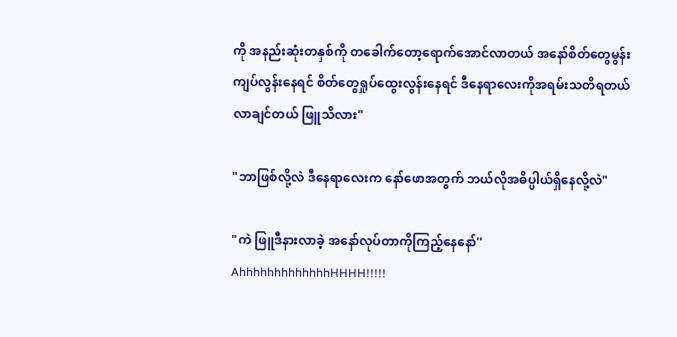ကို အနည်းဆုံးတနှစ်ကို တခေါက်တော့ရောက်အောင်လာတယ် အနော်စိတ်တွေမွန်းကျပ်လွန်းနေရင် စိတ်တွေရှုပ်ထွေးလွန်းနေရင် ဒီနေရာလေးကိုအရမ်းသတိရတယ် လာချင်တယ် ဖြူသိလား"

"ဘာဖြစ်လို့လဲ ဒီနေရာလေးက နော်ဖောအတွက် ဘယ်လိုအဓိပ္ပါယ်ရှိနေလို့လဲ"

"ကဲ ဖြူဒီနားလာခဲ့ အနော်လုပ်တာကိုကြည့်နေနော်''
AhhhhhhhhhhhhhHHHH!!!!!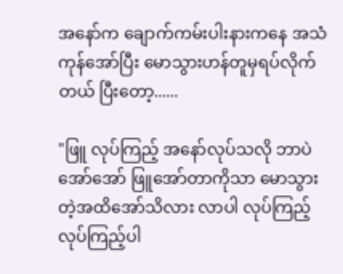အနော်က ချောက်ကမ်းပါးနားကနေ အသံကုန်အော်ပြီး မောသွားဟန်တူမှရပ်လိုက်တယ် ပြီးတော့......

"ဖြူ လုပ်ကြည့် အနော်လုပ်သလို ဘာပဲအော်အော် ဖြူအော်တာကိုသာ မောသွားတဲ့အထိအော်သိလား လာပါ လုပ်ကြည့် လုပ်ကြည့်ပါ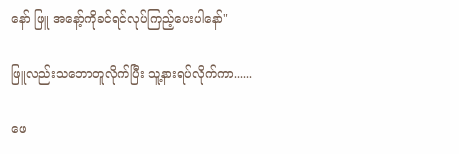နော် ဖြူ အနော့်ကိုခင်ရင်လုပ်ကြည့်ပေးပါနော်"

ဖြူလည်းသဘောတူလိုက်ပြီး သူ့နားရပ်လိုက်ကာ......

ဖေ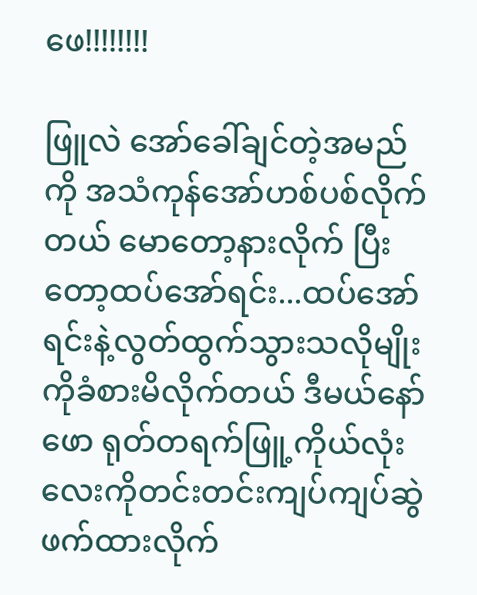ဖေ!!!!!!!!

ဖြူလဲ အော်ခေါ်ချင်တဲ့အမည်ကို အသံကုန်အော်ဟစ်ပစ်လိုက်တယ် မောတော့နားလိုက် ပြီးတော့ထပ်အော်ရင်း...ထပ်အော်ရင်းနဲ့လွတ်ထွက်သွားသလိုမျိုးကိုခံစားမိလိုက်တယ် ဒီမယ်နော်ဖော ရုတ်တရက်ဖြူ့ကိုယ်လုံးလေးကိုတင်းတင်းကျပ်ကျပ်ဆွဲဖက်ထားလိုက်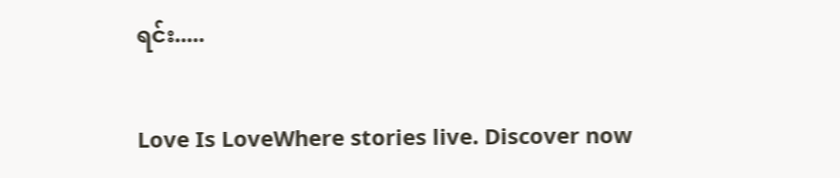ရင်း.....

Love Is LoveWhere stories live. Discover now